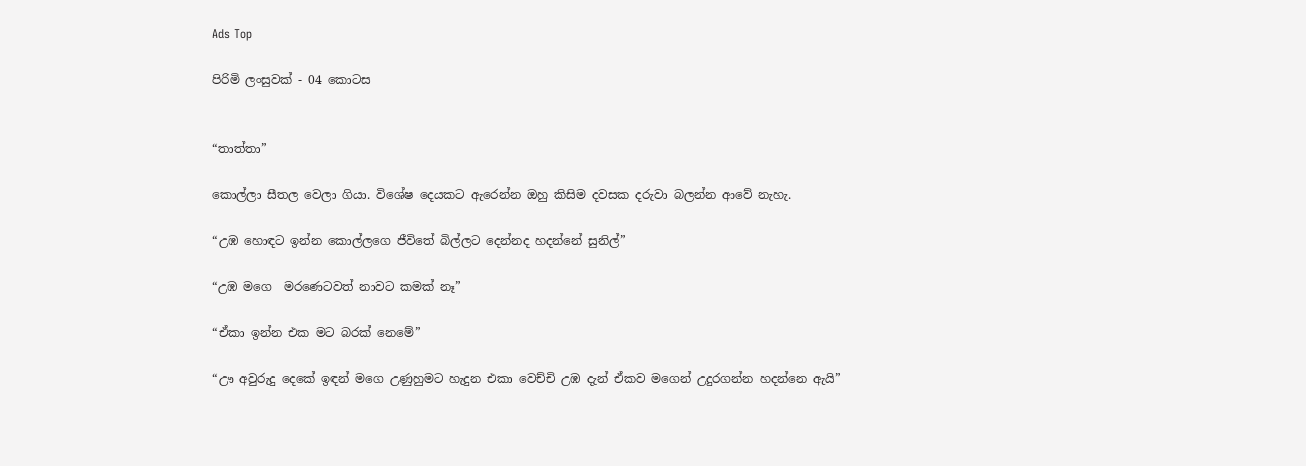Ads Top

පිරිමි ලංසුවක් - 04 කොටස


“තාත්තා”

කොල්ලා සීතල වෙලා ගියා. විශේෂ දෙයකට ඇරෙන්න ඔහු කිසිම දවසක දරුවා බලන්න ආවේ නැහැ.

“උඹ හොඳට ඉන්න කොල්ලගෙ ජීවිතේ බිල්ලට දෙන්නද හදන්නේ සුනිල්”

“උඹ මගෙ  මරණෙටවත් නාවට කමක් නෑ”

“ඒකා ඉන්න එක මට බරක් නෙමේ”

“ඌ අවුරුදු දෙකේ ඉඳන් මගෙ උණුහුමට හැදුන එකා වෙච්චි උඹ දැන් ඒකව මගෙන් උදුරගන්න හදන්නෙ ඇයි”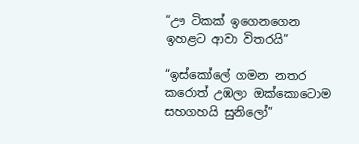“ඌ ටිකක් ඉගෙනගෙන ඉහළට ආවා විතරයි”

“ඉස්කෝලේ ගමන නතර කරොත් උඹලා ඔක්කොටොම සහගහයි සුනිලෝ”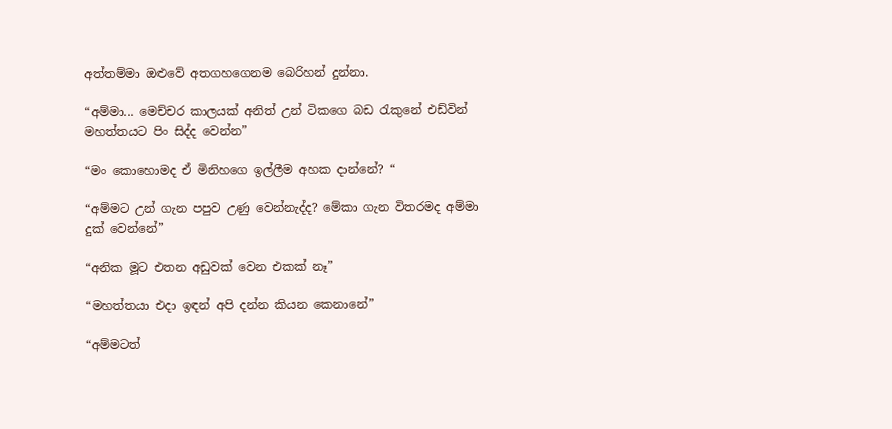අත්තම්මා ඔළුවේ අතගහගෙනම බෙරිහන් දුන්නා.

“අම්මා... මෙච්චර කාලයක් අනිත් උන් ටිකගෙ බඩ රැකුනේ එඩ්වින් මහත්තයට පිං සිද්ද වෙන්න”

“මං කොහොමද ඒ මිනිහගෙ ඉල්ලීම අහක දාන්නේ? “

“අම්මට උන් ගැන පපුව උණු වෙන්නැද්ද? මේකා ගැන විතරමද අම්මා දුක් වෙන්නේ”

“අනික මූට එතන අඩුවක් වෙන එකක් නෑ”

“මහත්තයා එදා ඉඳන් අපි දන්න කියන කෙනානේ”

“අම්මටත්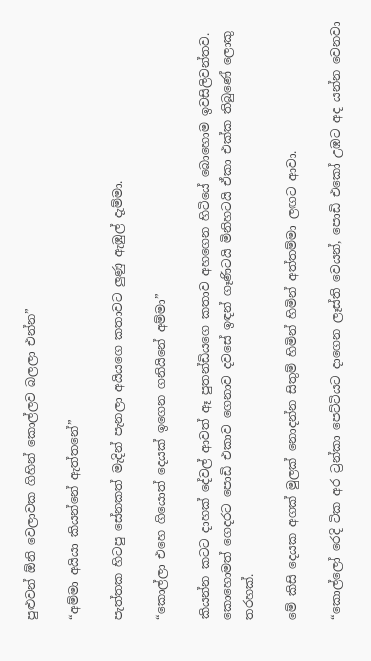පුළුවන් ඕනි වෙලාවක ගිහින් කොල්ලව බලලා එන්න”

“අම්මා අයියා කියන්නේ ඇත්තනේ”

පැත්තක හිටපු සේනකත් මැදින් පැනලා අයියගෙ කතාවට ලුණු ඇඹුල් දැම්මා.

“කොල්ලා එහෙ ගියොත් දෙයක් ඉගෙන ගනියිනේ අම්මා”

කියන්න කටට දාහක් දේවල් ආවත් ඈ පුතන්ඩියගෙ කතාව අහගෙන හිටියේ බොහොම ඉවසිලිවන්තව. කොහොමත් ගෙදරට පොඩි එකාව ගෙනාව දවසේ ඉඳන් ගෑණිටයි මිනිහටයි ඒකා එක්ක තිබුණේ ලොකු තරහක්.

මේ කිසි දෙයක අගක් මුලක් නොදන්න සිතුම් හිමින් හිමින් අත්තම්මා ලඟට ආවා.

“කොල්ලෝ රෙදි ටික අර ට්‍රන්කා පෙට්ටියට දාගෙන ලෑස්ති වෙයන්, පොඩි එකෝ උඹට අද යන්න වෙනවා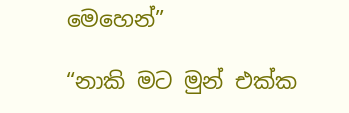මෙහෙන්”

“නාකි මට මුන් එක්ක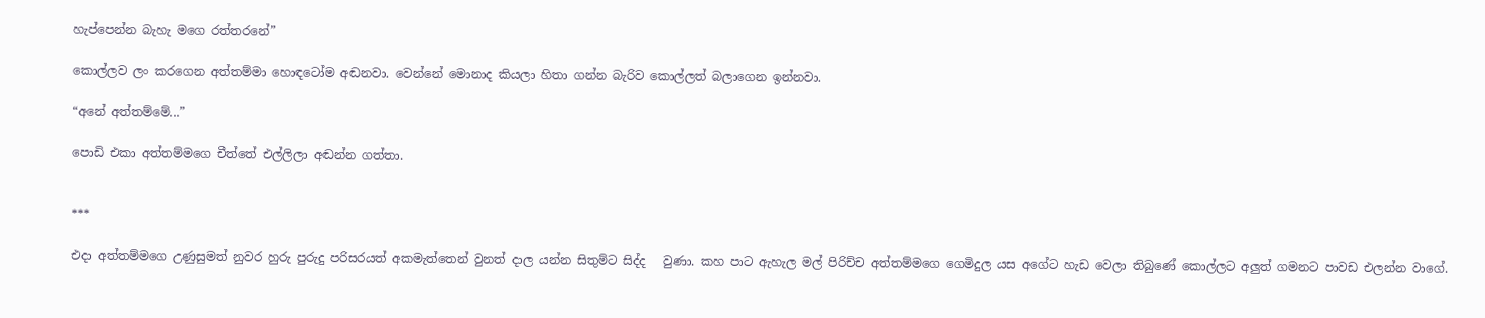හැප්පෙන්න බැහැ මගෙ රත්තරනේ”

කොල්ලව ලං කරගෙන අත්තම්මා හොඳටෝම අඬනවා. වෙන්නේ මොනාද කියලා හිතා ගන්න බැරිව කොල්ලත් බලාගෙන ඉන්නවා.

“අනේ අත්තම්මේ...”

පොඩි එකා අත්තම්මගෙ චීත්තේ එල්ලිලා අඬන්න ගත්තා.


***

එදා අත්තම්මගෙ උණුසුමත් නුවර හුරු පුරුදු පරිසරයත් අකමැත්තෙන් වුනත් දාල යන්න සිතුම්ට සිද්ද   වුණා. කහ පාට ඇහැල මල් පිරිච්ච අත්තම්මගෙ ගෙමිදුල යස අගේට හැඩ වෙලා තිබුණේ කොල්ලට අලුත් ගමනට පාවඩ එලන්න වාගේ.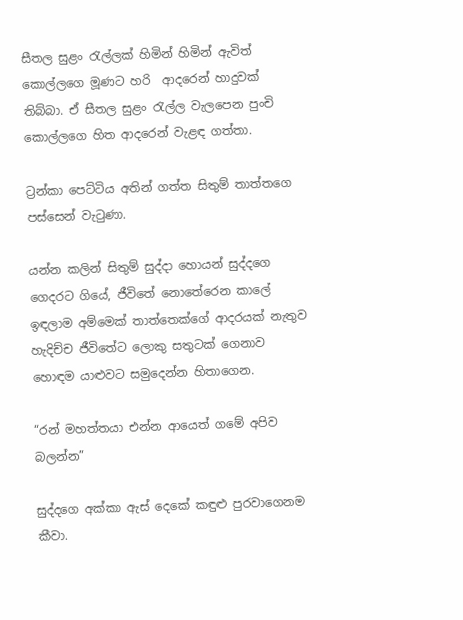සීතල සුළං රැල්ලක් හිමින් හිමින් ඇවිත් කොල්ලගෙ මූණට හරි  ආදරෙන් හාදුවක් තිබ්බා. ඒ සීතල සුළං රැල්ල වැලපෙන පුංචි කොල්ලගෙ හිත ආදරෙන් වැළඳ ගත්තා.

ට්‍රන්කා පෙට්ටිය අතින් ගත්ත සිතුම් තාත්තගෙ පස්සෙන් වැටුණා.

යන්න කලින් සිතුම් සුද්දා හොයන් සුද්දගෙ ගෙදරට ගියේ, ජීවිතේ නොතේරෙන කාලේ  ඉඳලාම අම්මෙක් තාත්තෙක්ගේ ආදරයක් නැතුව හැදිච්ච ජීවිතේට ලොකු සතුටක් ගෙනාව හොඳම යාළුවට සමුදෙන්න හිතාගෙන.

“රන් මහත්තයා එන්න ආයෙත් ගමේ අපිව බලන්න”

සුද්දගෙ අක්කා ඇස් දෙකේ කඳුළු පුරවාගෙනම කීවා.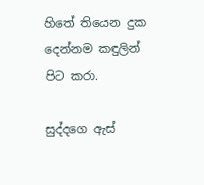හිතේ තියෙන දුක දෙන්නම කඳුලින් පිට කරා.

සුද්දගෙ ඇස්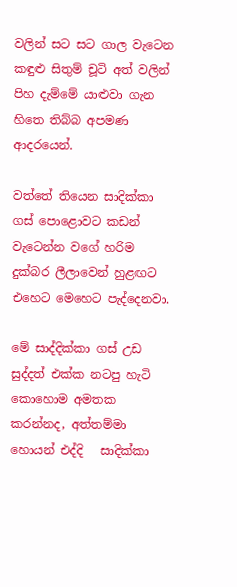වලින් සට සට ගාල වැටෙන කඳුළු සිතුම් චූටි අත් වලින් පිහ දැම්මේ යාළුවා ගැන හිතෙ තිබ්බ අපමණ ආදරයෙන්.

වත්තේ තියෙන සාදික්කා ගස් පොළොවට කඩන් වැටෙන්න වගේ හරිම දුක්බර ලීලාවෙන් හුළඟට එහෙට මෙහෙට පැද්දෙනවා.

මේ සාද්දික්කා ගස් උඩ සුද්දත් එක්ක නටපු හැටි කොහොම අමතක කරන්නද, අත්තම්මා හොයන් එද්දි   සාදික්කා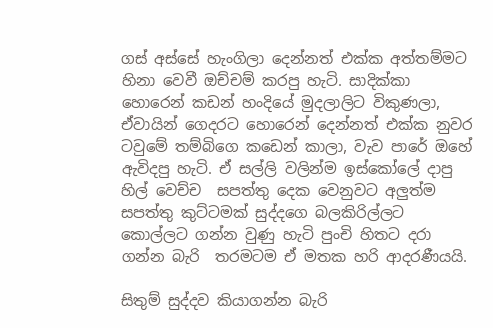ගස් අස්සේ හැංගිලා දෙන්නත් එක්ක අත්තම්මට හිනා වෙවී ඔච්චම් කරපු හැටි. සාදික්කා හොරෙන් කඩන් හංදියේ මුදලාලිට විකුණලා, ඒවායින් ගෙදරට හොරෙන් දෙන්නත් එක්ක නුවර ටවුමේ තම්බිගෙ කඩෙන් කාලා, වැව පාරේ ඔහේ ඇවිදපු හැටි. ඒ සල්ලි වලින්ම ඉස්කෝලේ දාපු හිල් වෙච්ච  සපත්තු දෙක වෙනුවට අලුත්ම සපත්තු කුට්ටමක් සුද්දගෙ බලකිරිල්ලට කොල්ලට ගන්න වුණු හැටි පුංචි හිතට දරා ගන්න බැරි  තරමටම ඒ මතක හරි ආදරණීයයි.

සිතුම් සුද්දව කියාගන්න බැරි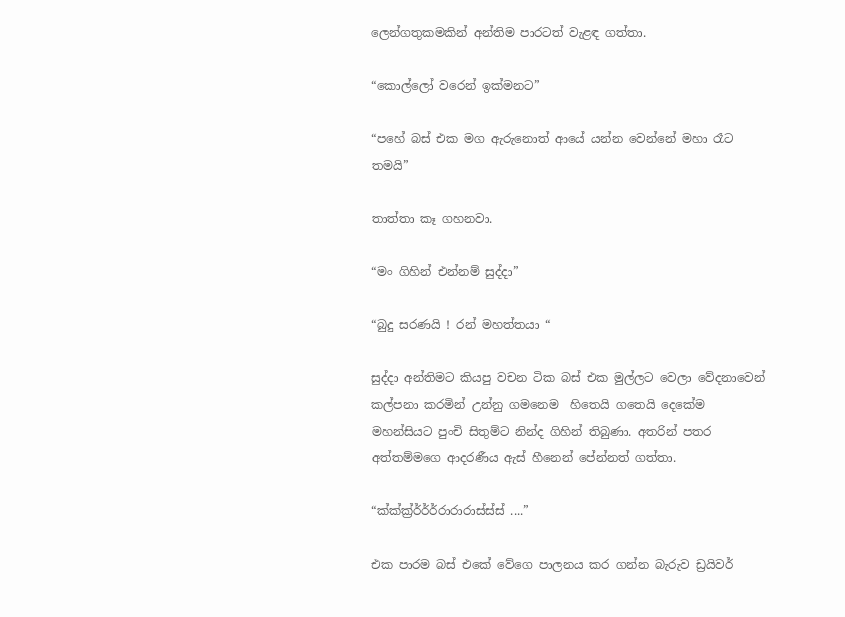ලෙන්ගතුකමකින් අන්තිම පාරටත් වැළඳ ගත්තා.

“කොල්ලෝ වරෙන් ඉක්මනට”

“පහේ බස් එක මග ඇරුනොත් ආයේ යන්න වෙන්නේ මහා රෑට තමයි”

තාත්තා කෑ ගහනවා.

“මං ගිහින් එන්නම් සුද්දා”

“බුදු සරණයි ! රන් මහත්තයා “

සුද්දා අන්තිමට කියපු වචන ටික බස් එක මුල්ලට වෙලා වේදනාවෙන් කල්පනා කරමින් උන්නු ගමනෙම  හිතෙයි ගතෙයි දෙකේම මහන්සියට පුංචි සිතුම්ට නින්ද ගිහින් තිබුණා. අතරින් පතර අත්තම්මගෙ ආදරණීය ඇස් හීනෙන් පේන්නත් ගත්තා.

“ක්ක්ක්‍ර්ර්ර්ර්රාරාරාස්ස්ස් ....”

එක පාරම බස් එකේ වේගෙ පාලනය කර ගන්න බැරුව ඩ්‍රයිවර්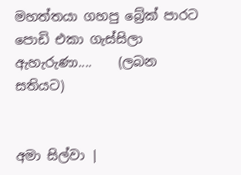මහත්තයා ගහපු බ්‍රේක් පාරට පොඩි එකා ගැස්සිලා ඇහැරුණා....    (ලබන සතියට)


අමා සිල්වා |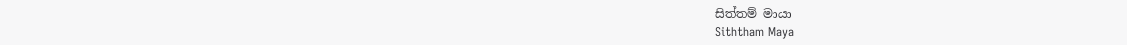සිත්තම් මායා
Siththam Maya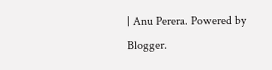| Anu Perera. Powered by Blogger.